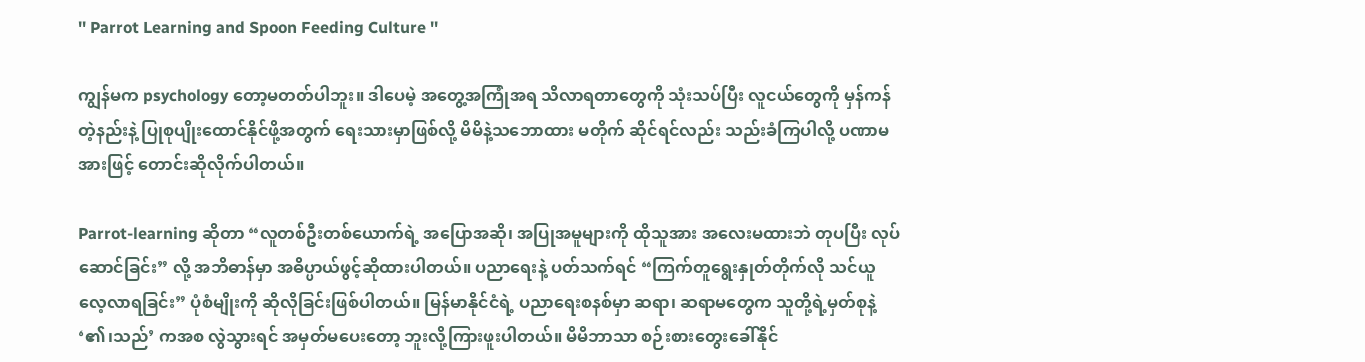'' Parrot Learning and Spoon Feeding Culture ''

ကျွန်မက psychology တော့မတတ်ပါဘူး။ ဒါပေမဲ့ အတွေ့အကြုံအရ သိလာရတာတွေကို သုံးသပ်ပြီး လူငယ်တွေကို မှန်ကန်တဲ့နည်းနဲ့ ပြုစုပျိုးထောင်နိုင်ဖို့အတွက် ရေးသားမှာဖြစ်လို့ မိမိနဲ့သဘောထား မတိုက် ဆိုင်ရင်လည်း သည်းခံကြပါလို့ ပဏာမအားဖြင့် တောင်းဆိုလိုက်ပါတယ်။

Parrot-learning ဆိုတာ “လူတစ်ဦးတစ်ယောက်ရဲ့ အပြောအဆို၊ အပြုအမူများကို ထိုသူအား အလေးမထားဘဲ တုပပြီး လုပ်ဆောင်ခြင်း” လို့ အဘိဓာန်မှာ အဓိပ္ပာယ်ဖွင့်ဆိုထားပါတယ်။ ပညာရေးနဲ့ ပတ်သက်ရင် “ကြက်တူရွေးနှုတ်တိုက်လို သင်ယူလေ့လာရခြင်း” ပုံစံမျိုးကို ဆိုလိုခြင်းဖြစ်ပါတယ်။ မြန်မာနိုင်ငံရဲ့ ပညာရေးစနစ်မှာ ဆရာ၊ ဆရာမတွေက သူတို့ရဲ့မှတ်စုနဲ့ ‘၏၊သည်’ ကအစ လွဲသွားရင် အမှတ်မပေးတော့ ဘူးလို့ကြားဖူးပါတယ်။ မိမိဘာသာ စဉ်းစားတွေးခေါ်နိုင်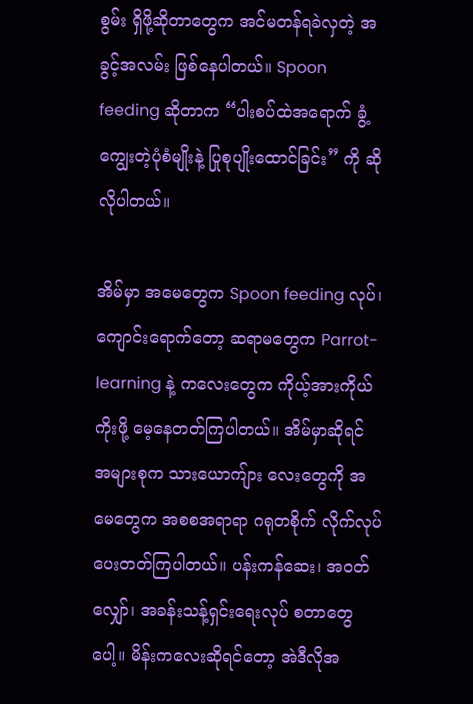စွမ်း ရှိဖို့ဆိုတာတွေက အင်မတန်ရခဲလှတဲ့ အခွင့်အလမ်း ဖြစ်နေပါတယ်။ Spoon feeding ဆိုတာက “ပါးစပ်ထဲအရောက် ခွံ့ကျွေးတဲ့ပုံစံမျိုးနဲ့ ပြုစုပျိုးထောင်ခြင်း” ကို ဆိုလိုပါတယ်။

အိမ်မှာ အမေတွေက Spoon feeding လုပ်၊ ကျောင်းရောက်တော့ ဆရာမတွေက Parrot-learning နဲ့ ကလေးတွေက ကိုယ့်အားကိုယ်ကိုးဖို့ မေ့နေတတ်ကြပါတယ်။ အိမ်မှာဆိုရင် အများစုက သားယောကျ်ား လေးတွေကို အမေတွေက အစစအရာရာ ဂရုတစိုက် လိုက်လုပ်ပေးတတ်ကြပါတယ်။ ပန်းကန်ဆေး၊ အဝတ်လျှော်၊ အခန်းသန့်ရှင်းရေးလုပ် စတာတွေပေါ့။ မိန်းကလေးဆိုရင်တော့ အဲဒီလိုအ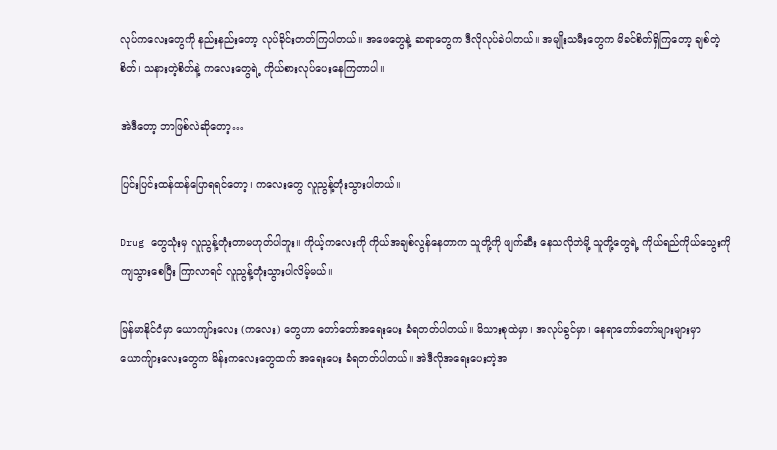လုပ်ကလေးတွေကို နည်းနည်းတော့ လုပ်ခိုင်းတတ်ကြပါတယ်။ အဖေတွေနဲ့ ဆရာတွေက ဒီလိုလုပ်ခဲပါတယ်။ အမျိုးသမီးတွေက မိခင်စိတ်ရှိကြတော့ ချစ်တဲ့စိတ်၊ သနားတဲ့စိတ်နဲ့ ကလေးတွေရဲ့ ကိုယ်စားလုပ်ပေးနေကြတာပါ။

အဲဒီတော့ ဘာဖြစ်လဲဆိုတော့…

ပြင်းပြင်းထန်ထန်ပြောရရင်တော့၊ ကလေးတွေ လူညွန့်တုံးသွားပါတယ်။

Drug တွေသုံးမှ လူညွန့်တုံးတာမဟုတ်ပါဘူး။ ကိုယ့်ကလေးကို ကိုယ်အချစ်လွန်နေတာက သူတို့ကို ဖျက်ဆီး နေသလိုဘဲမို့ သူတို့တွေရဲ့ ကိုယ်ရည်ကိုယ်သွေးကို ကျသွားစေပြီး ကြာလာရင် လူညွန့်တုံးသွားပါလိမ့်မယ်။

မြန်မာနိုင်ငံမှာ ယောကျာ်းလေး (ကလေး) တွေဟာ တော်တော်အရေးပေး ခံရတတ်ပါတယ်။ မိသားစုထဲမှာ၊ အလုပ်ခွင်မှာ၊ နေရာတော်တော်များများမှာ ယောကျ်ားလေးတွေက မိန်းကလေးတွေထက် အရေးပေး ခံရတတ်ပါတယ်။ အဲဒီလိုအရေးပေးတဲ့အ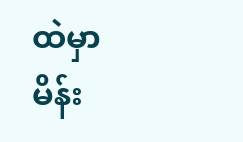ထဲမှာ မိန်း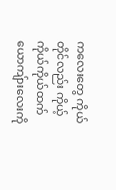ကလေးတွေ ကိုယ်တိုင်လည်း ကိုယ့်ကိုယ်ကိုယ်ထက် ယောကျ်ားလေးကို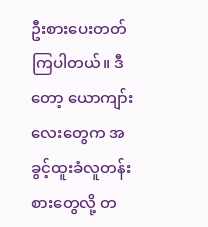ဦးစားပေးတတ်ကြပါတယ်။ ဒီတော့ ယောကျာ်းလေးတွေက အခွင့်ထူးခံလူတန်းစားတွေလို့ တ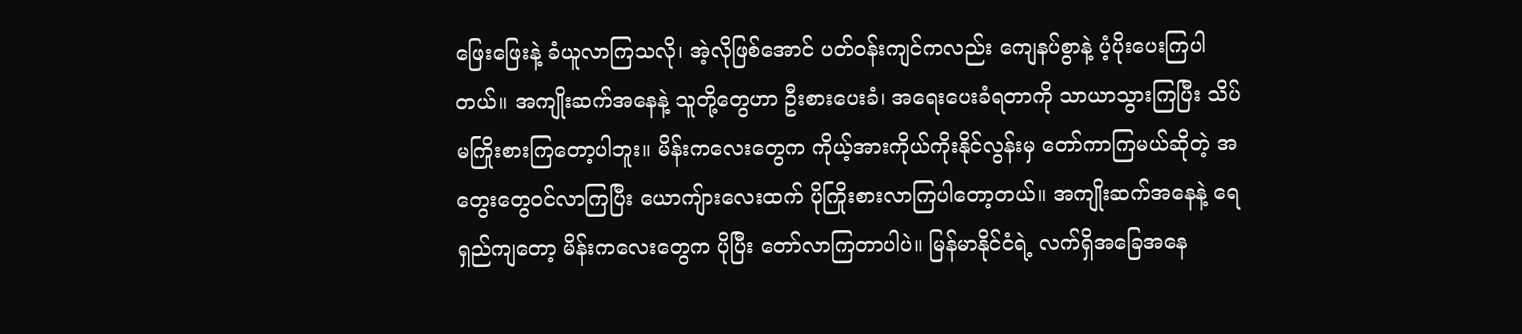ဖြေးဖြေးနဲ့ ခံယူလာကြသလို၊ အဲ့လိုဖြစ်အောင် ပတ်ဝန်းကျင်ကလည်း ကျေနပ်စွာနဲ့ ပံ့ပိုးပေးကြပါတယ်။ အကျိုးဆက်အနေနဲ့ သူတို့တွေဟာ ဦးစားပေးခံ၊ အရေးပေးခံရတာကို သာယာသွားကြပြီး သိပ်မကြိုးစားကြတော့ပါဘူး။ မိန်းကလေးတွေက ကိုယ့်အားကိုယ်ကိုးနိုင်လွန်းမှ တော်ကာကြမယ်ဆိုတဲ့ အတွေးတွေဝင်လာကြပြီး ယောကျ်ားလေးထက် ပိုကြိုးစားလာကြပါတော့တယ်။ အကျိုးဆက်အနေနဲ့ ရေရှည်ကျတော့ မိန်းကလေးတွေက ပိုပြီး တော်လာကြတာပါပဲ။ မြန်မာနိုင်ငံရဲ့ လက်ရှိအခြေအနေ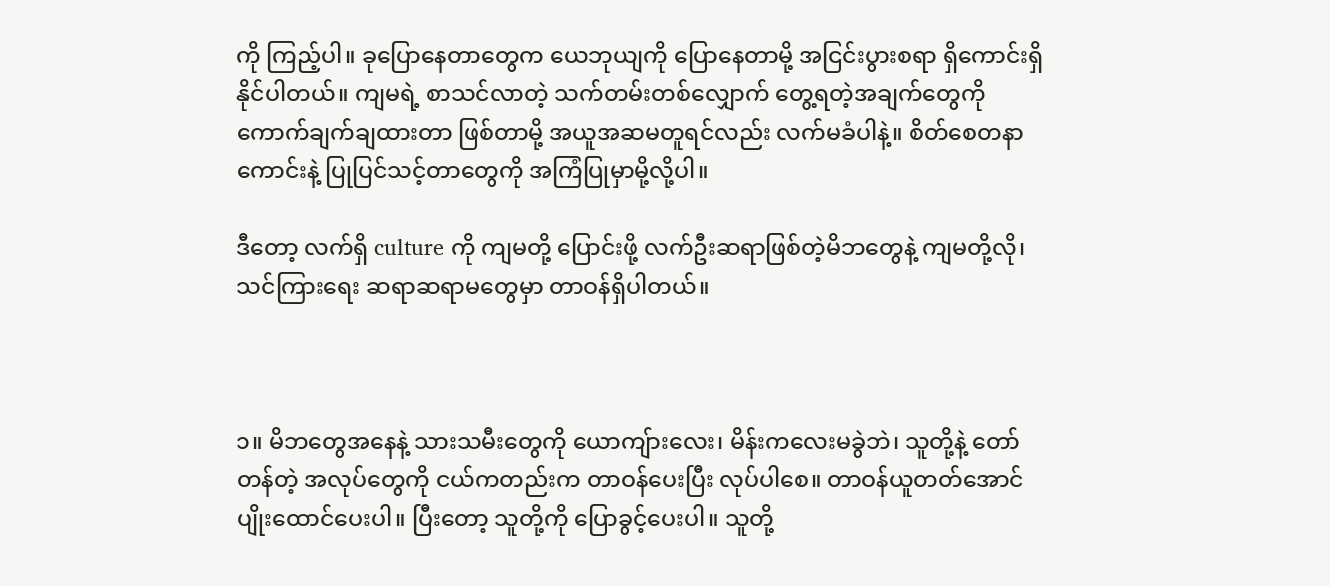ကို ကြည့်ပါ။ ခုပြောနေတာတွေက ယေဘုယျကို ပြောနေတာမို့ အငြင်းပွားစရာ ရှိကောင်းရှိနိုင်ပါတယ်။ ကျမရဲ့ စာသင်လာတဲ့ သက်တမ်းတစ်လျှောက် တွေ့ရတဲ့အချက်တွေကို ကောက်ချက်ချထားတာ ဖြစ်တာမို့ အယူအဆမတူရင်လည်း လက်မခံပါနဲ့။ စိတ်စေတနာကောင်းနဲ့ ပြုပြင်သင့်တာတွေကို အကြံပြုမှာမို့လို့ပါ။

ဒီတော့ လက်ရှိ culture ကို ကျမတို့ ပြောင်းဖို့ လက်ဦးဆရာဖြစ်တဲ့မိဘတွေနဲ့ ကျမတို့လို၊ သင်ကြားရေး ဆရာဆရာမတွေမှာ တာဝန်ရှိပါတယ်။



၁။ မိဘတွေအနေနဲ့ သားသမီးတွေကို ယောကျ်ားလေး၊ မိန်းကလေးမခွဲဘဲ၊ သူတို့နဲ့ တော်တန်တဲ့ အလုပ်တွေကို ငယ်ကတည်းက တာဝန်ပေးပြီး လုပ်ပါစေ။ တာဝန်ယူတတ်အောင် ပျိုးထောင်ပေးပါ။ ပြီးတော့ သူတို့ကို ပြောခွင့်ပေးပါ။ သူတို့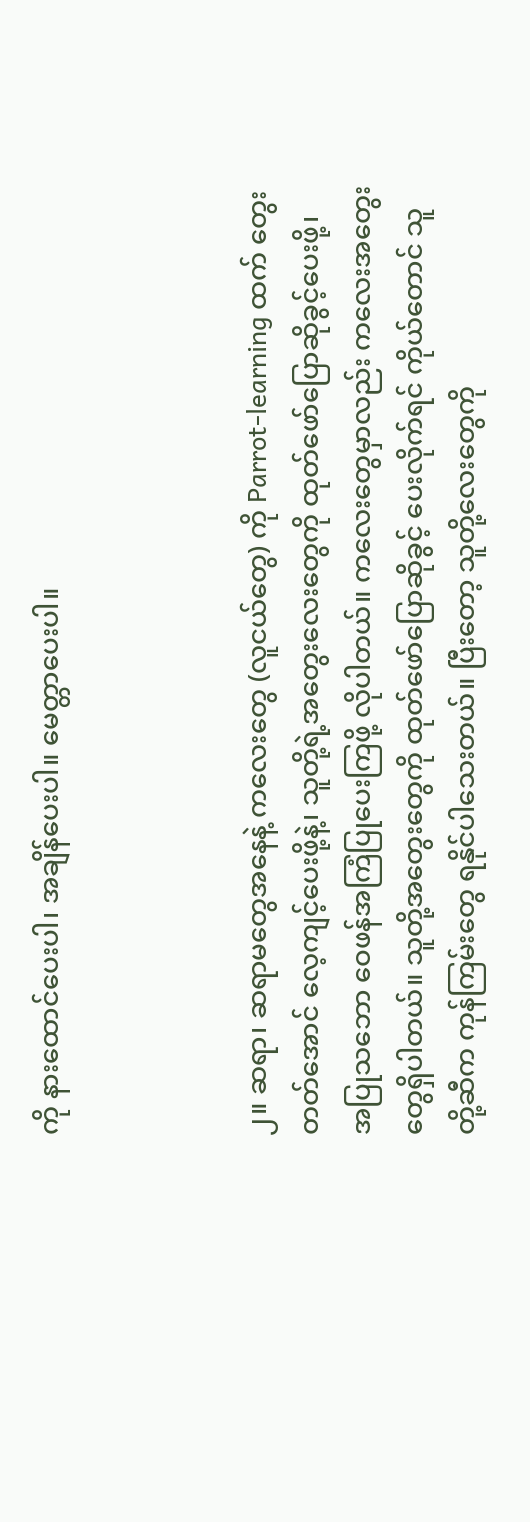ကို နားထောင်ပေးပါ၊ အချိန်ပေးပါ။ မေတ္တာပေးပါ။



၂။ ဆရာ၊ ဆရာမတွေအနေနဲ့ ကလေးတွေ (လူငယ်တွေ) ကို Parrot-learning ထက် တွေးတတ်အောင် လေ့ကျင့်ပေးဖို့နဲ့၊ သူတို့ရဲ့အတွေးလေးတွေကို ထုတ်ဖော်ပြောဆိုခွင့်ပေးဖို့၊ အပြုသဘော ဝေဖန်အကြံပြုပေးကြဖို့ လိုပါတယ်။ ကလေးတွေမှာလည်း ကလေးအတွေးတွေရှိပါတယ်။ သူတို့အတွေးတွေကို ထုတ်ဖော်ပြောဆိုခွင့် ပေးလိုက်ရင် ကိုယ်တောင် သူတို့ဆီက ကုန်ကြမ်းတွေ ရနိုင်ပါသေးတယ်။ ပြီးတော့ သူတို့လေးတွေကို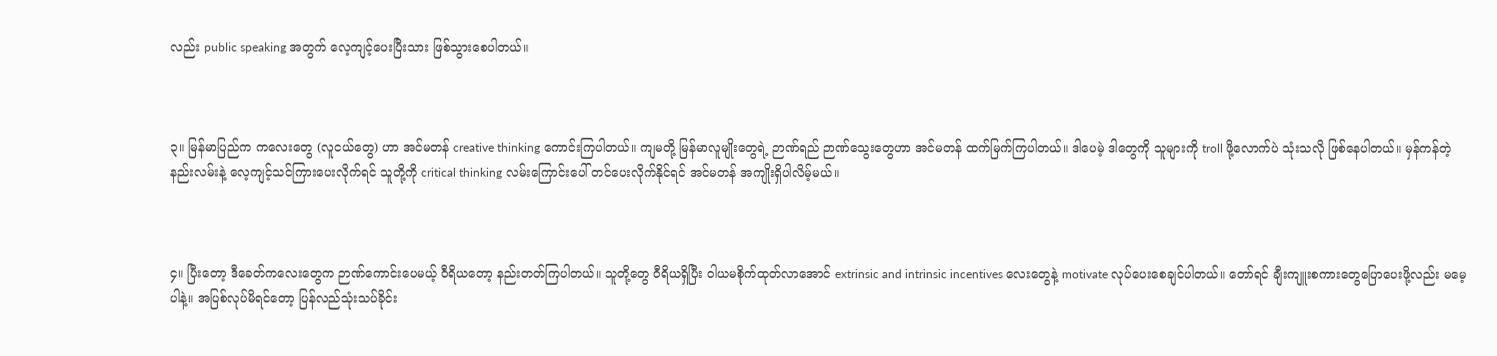လည်း public speaking အတွက် လေ့ကျင့်ပေးပြီးသား ဖြစ်သွားစေပါတယ်။



၃။ မြန်မာပြည်က ကလေးတွေ (လူငယ်တွေ) ဟာ အင်မတန် creative thinking ကောင်းကြပါတယ်။ ကျမတို့ မြန်မာလူမျိုးတွေရဲ့ ဉာဏ်ရည် ဉာဏ်သွေးတွေဟာ အင်မတန် ထက်မြက်ကြပါတယ်။ ဒါပေမဲ့ ဒါတွေကို သူများကို troll ဖို့လောက်ပဲ သုံးသလို ဖြစ်နေပါတယ်။ မှန်ကန်တဲ့နည်းလမ်းနဲ့ လေ့ကျင့်သင်ကြားပေးလိုက်ရင် သူတို့ကို critical thinking လမ်းကြောင်းပေါ် တင်ပေးလိုက်နိုင်ရင် အင်မတန် အကျိုးရှိပါလိမ့်မယ်။



၄။ ပြီးတော့ ဒီခေတ်ကလေးတွေက ဉာဏ်ကောင်းပေမယ့် ဝီရိယတော့ နည်းတတ်ကြပါတယ်။ သူတို့တွေ ဝီရိယရှိပြီး ဝါယမစိုက်ထုတ်လာအောင် extrinsic and intrinsic incentives လေးတွေနဲ့ motivate လုပ်ပေးစေချင်ပါတယ်။ တော်ရင် ချီးကျူးစကားတွေပြောပေးဖို့လည်း မမေ့ပါနဲ့။ အပြစ်လုပ်မိရင်တော့ ပြန်လည်သုံးသပ်ခိုင်း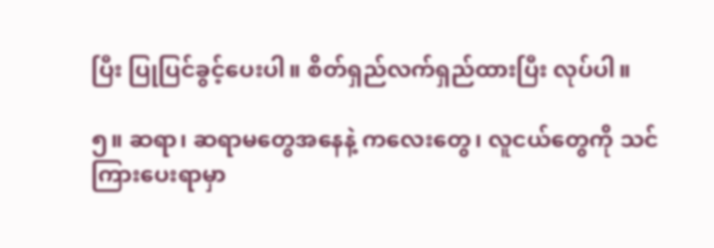ပြီး ပြုပြင်ခွင့်ပေးပါ။ စိတ်ရှည်လက်ရှည်ထားပြီး လုပ်ပါ။

၅။ ဆရာ၊ ဆရာမတွေအနေနဲ့ ကလေးတွေ၊ လူငယ်တွေကို သင်ကြားပေးရာမှာ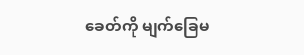ခေတ်ကို မျက်ခြေမ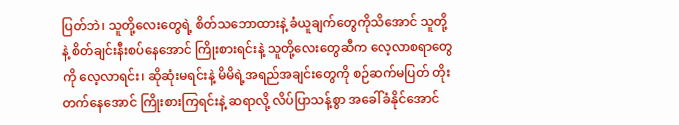ပြတ်ဘဲ၊ သူတို့လေးတွေရဲ့ စိတ်သဘောထားနဲ့ ခံယူချက်တွေကိုသိအောင် သူတို့နဲ့ စိတ်ချင်းနီးစပ်နေအောင် ကြိုးစားရင်းနဲ့ သူတို့လေးတွေဆီက လေ့လာစရာတွေကို လေ့လာရင်း၊ ဆိုဆုံးမရင်းနဲ့ မိမိရဲ့အရည်အချင်းတွေကို စဉ်ဆက်မပြတ် တိုးတက်နေအောင် ကြိုးစားကြရင်းနဲ့ ဆရာလို့ လိပ်ပြာသန့်စွာ အခေါ်ခံနိုင်အောင်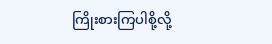ကြိုးစားကြပါစို့လို့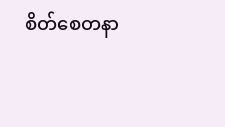စိတ်စေတနာ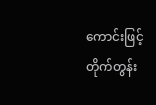ကောင်းဖြင့် တိုက်တွန်း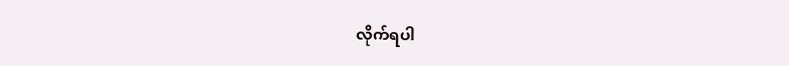လိုက်ရပါ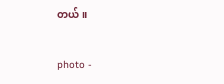တယ်။

photo -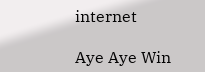internet

Aye Aye Win